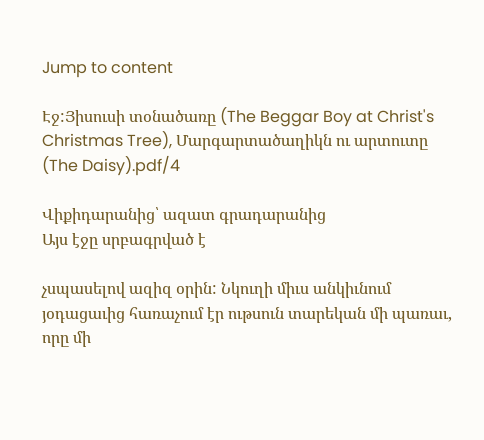Jump to content

Էջ:Յիսուսի տօնածառը (The Beggar Boy at Christ's Christmas Tree), Մարգարտածաղիկն ու արտուտը (The Daisy).pdf/4

Վիքիդարանից՝ ազատ գրադարանից
Այս էջը սրբագրված է

չսպասելով ազիզ օրին: Նկուղի միւս անկիւնում յօդացաւից հառաչում էր ութսուն տարեկան մի պառաւ, որը մի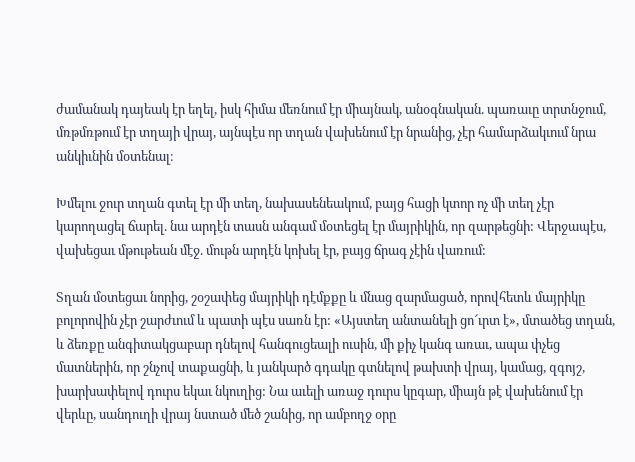ժամանակ դայեակ էր եղել, իսկ հիմա մեռնում էր միայնակ, անօգնական. պառաւը տրտնջում, մռթմռթում էր տղայի վրայ, այնպէս որ տղան վախենում էր նրանից, չէր համարձակւում նրա անկիւնին մօտենալ։

Խմելու ջուր տղան գտել էր մի տեղ, նախասենեակում, բայց հացի կտոր ոչ մի տեղ չէր կարողացել ճարել. նա արդէն տասն անգամ մօտեցել էր մայրիկին, որ զարթեցնի: Վերջապէս, վախեցաւ մթութեան մէջ. մութն արդէն կոխել էր, բայց ճրագ չէին վառում:

Տղան մօտեցաւ նորից, շօշափեց մայրիկի դէմքքը և մնաց զարմացած, որովհետև մայրիկը բոլորովին չէր շարժւում և պատի պէս սառն էր: «Այստեղ անտանելի ցո՜ւրտ է», մտածեց տղան, և ձեռքը անգիտակցաբար դնելով հանգուցեալի ուսին, մի քիչ կանգ առաւ, ապա փչեց մատներին, որ շնչով տաքացնի, և յանկարծ գդակը գտնելով թախտի վրայ, կամաց, զգոյշ, խարխափելով դուրս եկաւ նկուղից: Նա աւելի առաջ դուրս կըգար, միայն թէ վախենում էր վերևը, սանդուղի վրայ նստած մեծ շանից, որ ամբողջ օրը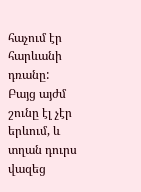հաչում էր հարևանի դռանը: Բայց այժմ շունը էլ չէր երևում, և տղան դուրս վազեց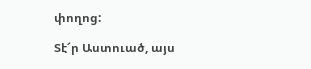փողոց:

Տէ՜ր Աստուած, այս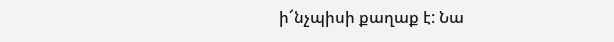ի՜նչպիսի քաղաք է: Նա